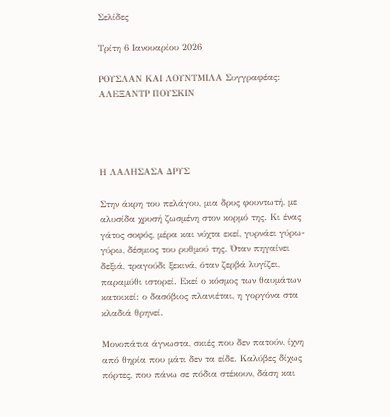Σελίδες

Τρίτη 6 Ιανουαρίου 2026

ΡΟΥΣΛΑΝ ΚΑΙ ΛΟΥΝΤΜΙΛΑ Συγγραφέας: ΑΛΕΞΑΝΤΡ ΠΟΥΣΚΙΝ




Η ΛΑΛΗΣΑΣΑ ΔΡΥΣ

Στην άκρη του πελάγου, μια δρυς φουντωτή, με αλυσίδα χρυσή ζωσμένη στον κορμό της. Κι ένας γάτος σοφός, μέρα και νύχτα εκεί, γυρνάει γύρω-γύρω, δέσμιος του ρυθμού της. Όταν πηγαίνει δεξιά, τραγούδι ξεκινά, όταν ζερβά λυγίζει, παραμύθι ιστορεί. Εκεί ο κόσμος των θαυμάτων κατοικεί: ο δασόβιος πλανιέται, η γοργόνα στα κλαδιά θρηνεί.

Μονοπάτια άγνωστα, σκιές που δεν πατούν, ίχνη από θηρία που μάτι δεν τα είδε. Καλύβες δίχως πόρτες, που πάνω σε πόδια στέκουν, δάση και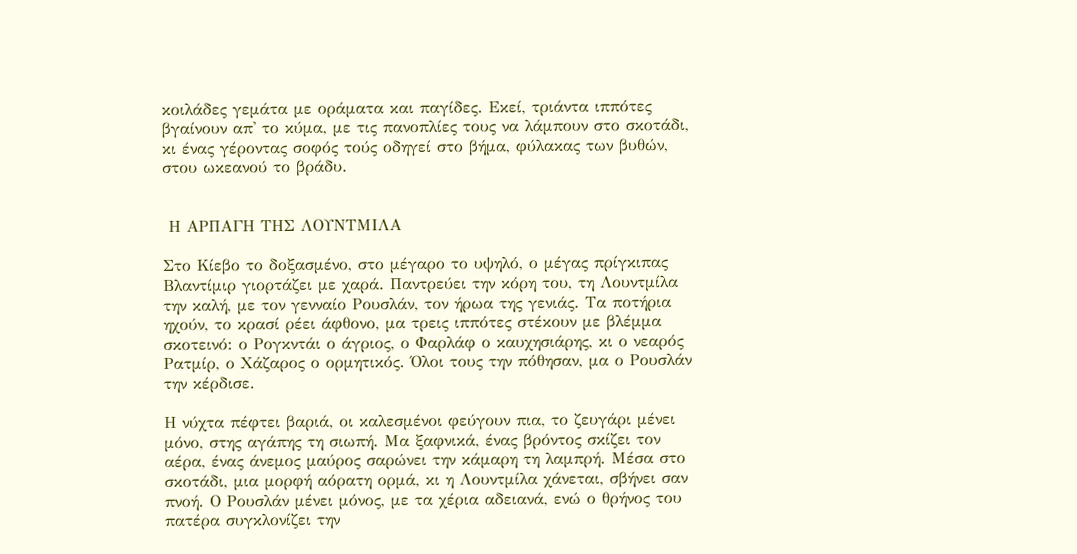κοιλάδες γεμάτα με οράματα και παγίδες. Εκεί, τριάντα ιππότες βγαίνουν απ' το κύμα, με τις πανοπλίες τους να λάμπουν στο σκοτάδι, κι ένας γέροντας σοφός τούς οδηγεί στο βήμα, φύλακας των βυθών, στου ωκεανού το βράδυ.


 Η ΑΡΠΑΓΗ ΤΗΣ ΛΟΥΝΤΜΙΛΑ

Στο Κίεβο το δοξασμένο, στο μέγαρο το υψηλό, ο μέγας πρίγκιπας Βλαντίμιρ γιορτάζει με χαρά. Παντρεύει την κόρη του, τη Λουντμίλα την καλή, με τον γενναίο Ρουσλάν, τον ήρωα της γενιάς. Τα ποτήρια ηχούν, το κρασί ρέει άφθονο, μα τρεις ιππότες στέκουν με βλέμμα σκοτεινό: ο Ρογκντάι ο άγριος, ο Φαρλάφ ο καυχησιάρης, κι ο νεαρός Ρατμίρ, ο Χάζαρος ο ορμητικός. Όλοι τους την πόθησαν, μα ο Ρουσλάν την κέρδισε.

Η νύχτα πέφτει βαριά, οι καλεσμένοι φεύγουν πια, το ζευγάρι μένει μόνο, στης αγάπης τη σιωπή. Μα ξαφνικά, ένας βρόντος σκίζει τον αέρα, ένας άνεμος μαύρος σαρώνει την κάμαρη τη λαμπρή. Μέσα στο σκοτάδι, μια μορφή αόρατη ορμά, κι η Λουντμίλα χάνεται, σβήνει σαν πνοή. Ο Ρουσλάν μένει μόνος, με τα χέρια αδειανά, ενώ ο θρήνος του πατέρα συγκλονίζει την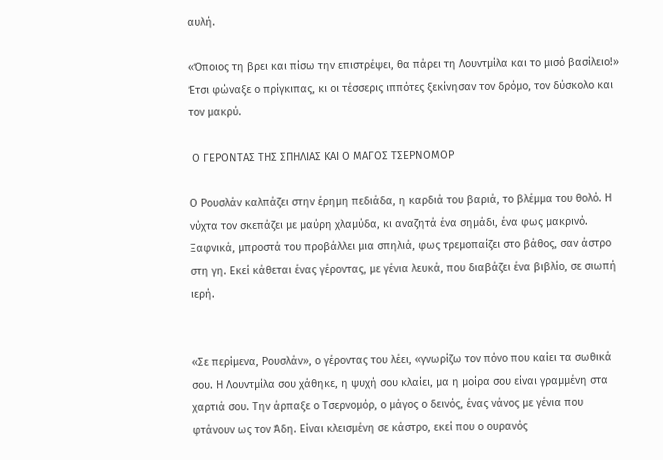αυλή.

«Όποιος τη βρει και πίσω την επιστρέψει, θα πάρει τη Λουντμίλα και το μισό βασίλειο!» Έτσι φώναξε ο πρίγκιπας, κι οι τέσσερις ιππότες ξεκίνησαν τον δρόμο, τον δύσκολο και τον μακρύ.

 Ο ΓΕΡΟΝΤΑΣ ΤΗΣ ΣΠΗΛΙΑΣ ΚΑΙ Ο ΜΑΓΟΣ ΤΣΕΡΝΟΜΟΡ

Ο Ρουσλάν καλπάζει στην έρημη πεδιάδα, η καρδιά του βαριά, το βλέμμα του θολό. Η νύχτα τον σκεπάζει με μαύρη χλαμύδα, κι αναζητά ένα σημάδι, ένα φως μακρινό. Ξαφνικά, μπροστά του προβάλλει μια σπηλιά, φως τρεμοπαίζει στο βάθος, σαν άστρο στη γη. Εκεί κάθεται ένας γέροντας, με γένια λευκά, που διαβάζει ένα βιβλίο, σε σιωπή ιερή.


«Σε περίμενα, Ρουσλάν», ο γέροντας του λέει, «γνωρίζω τον πόνο που καίει τα σωθικά σου. Η Λουντμίλα σου χάθηκε, η ψυχή σου κλαίει, μα η μοίρα σου είναι γραμμένη στα χαρτιά σου. Την άρπαξε ο Τσερνομόρ, ο μάγος ο δεινός, ένας νάνος με γένια που φτάνουν ως τον Άδη. Είναι κλεισμένη σε κάστρο, εκεί που ο ουρανός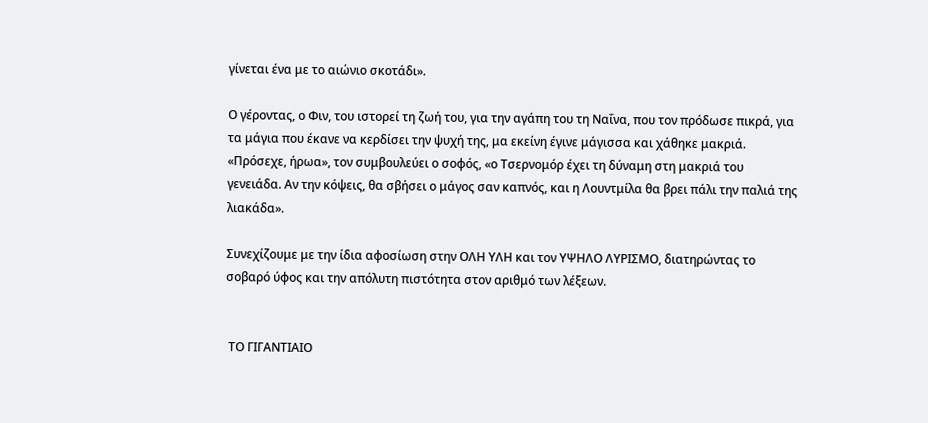γίνεται ένα με το αιώνιο σκοτάδι».

Ο γέροντας, ο Φιν, του ιστορεί τη ζωή του, για την αγάπη του τη Ναΐνα, που τον πρόδωσε πικρά, για τα μάγια που έκανε να κερδίσει την ψυχή της, μα εκείνη έγινε μάγισσα και χάθηκε μακριά. «Πρόσεχε, ήρωα», τον συμβουλεύει ο σοφός, «ο Τσερνομόρ έχει τη δύναμη στη μακριά του γενειάδα. Αν την κόψεις, θα σβήσει ο μάγος σαν καπνός, και η Λουντμίλα θα βρει πάλι την παλιά της λιακάδα».

Συνεχίζουμε με την ίδια αφοσίωση στην ΟΛΗ ΥΛΗ και τον ΥΨΗΛΟ ΛΥΡΙΣΜΟ, διατηρώντας το σοβαρό ύφος και την απόλυτη πιστότητα στον αριθμό των λέξεων.


 ΤΟ ΓΙΓΑΝΤΙΑΙΟ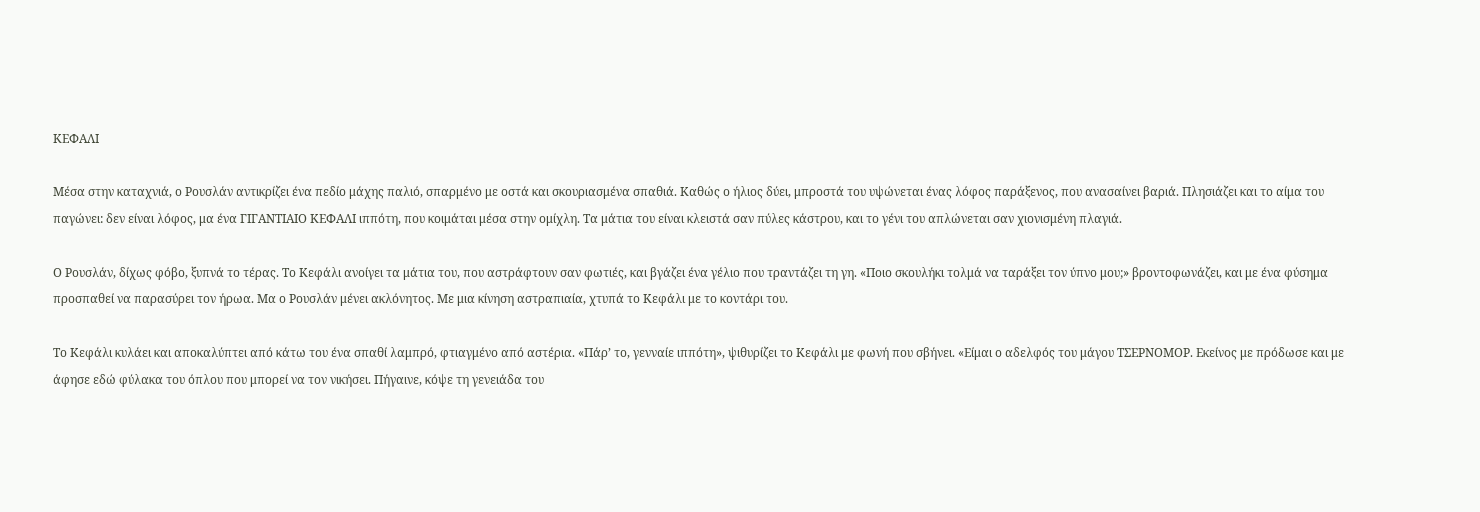ΚΕΦΑΛΙ

Μέσα στην καταχνιά, ο Ρουσλάν αντικρίζει ένα πεδίο μάχης παλιό, σπαρμένο με οστά και σκουριασμένα σπαθιά. Καθώς ο ήλιος δύει, μπροστά του υψώνεται ένας λόφος παράξενος, που ανασαίνει βαριά. Πλησιάζει και το αίμα του παγώνει: δεν είναι λόφος, μα ένα ΓΙΓΑΝΤΙΑΙΟ ΚΕΦΑΛΙ ιππότη, που κοιμάται μέσα στην ομίχλη. Τα μάτια του είναι κλειστά σαν πύλες κάστρου, και το γένι του απλώνεται σαν χιονισμένη πλαγιά.

Ο Ρουσλάν, δίχως φόβο, ξυπνά το τέρας. Το Κεφάλι ανοίγει τα μάτια του, που αστράφτουν σαν φωτιές, και βγάζει ένα γέλιο που τραντάζει τη γη. «Ποιο σκουλήκι τολμά να ταράξει τον ύπνο μου;» βροντοφωνάζει, και με ένα φύσημα προσπαθεί να παρασύρει τον ήρωα. Μα ο Ρουσλάν μένει ακλόνητος. Με μια κίνηση αστραπιαία, χτυπά το Κεφάλι με το κοντάρι του.

Το Κεφάλι κυλάει και αποκαλύπτει από κάτω του ένα σπαθί λαμπρό, φτιαγμένο από αστέρια. «Πάρ’ το, γενναίε ιππότη», ψιθυρίζει το Κεφάλι με φωνή που σβήνει. «Είμαι ο αδελφός του μάγου ΤΣΕΡΝΟΜΟΡ. Εκείνος με πρόδωσε και με άφησε εδώ φύλακα του όπλου που μπορεί να τον νικήσει. Πήγαινε, κόψε τη γενειάδα του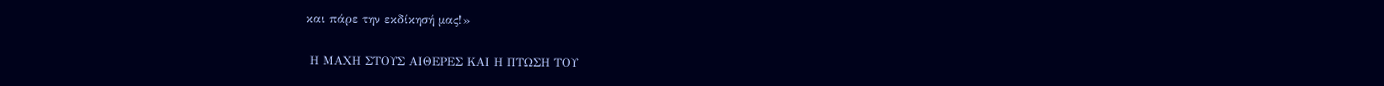και πάρε την εκδίκησή μας!»

 Η ΜΑΧΗ ΣΤΟΥΣ ΑΙΘΕΡΕΣ ΚΑΙ Η ΠΤΩΣΗ ΤΟΥ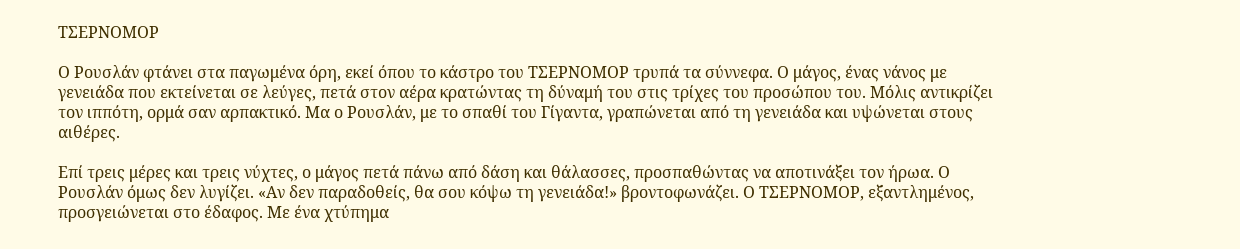ΤΣΕΡΝΟΜΟΡ

Ο Ρουσλάν φτάνει στα παγωμένα όρη, εκεί όπου το κάστρο του ΤΣΕΡΝΟΜΟΡ τρυπά τα σύννεφα. Ο μάγος, ένας νάνος με γενειάδα που εκτείνεται σε λεύγες, πετά στον αέρα κρατώντας τη δύναμή του στις τρίχες του προσώπου του. Μόλις αντικρίζει τον ιππότη, ορμά σαν αρπακτικό. Μα ο Ρουσλάν, με το σπαθί του Γίγαντα, γραπώνεται από τη γενειάδα και υψώνεται στους αιθέρες.

Επί τρεις μέρες και τρεις νύχτες, ο μάγος πετά πάνω από δάση και θάλασσες, προσπαθώντας να αποτινάξει τον ήρωα. Ο Ρουσλάν όμως δεν λυγίζει. «Αν δεν παραδοθείς, θα σου κόψω τη γενειάδα!» βροντοφωνάζει. Ο ΤΣΕΡΝΟΜΟΡ, εξαντλημένος, προσγειώνεται στο έδαφος. Με ένα χτύπημα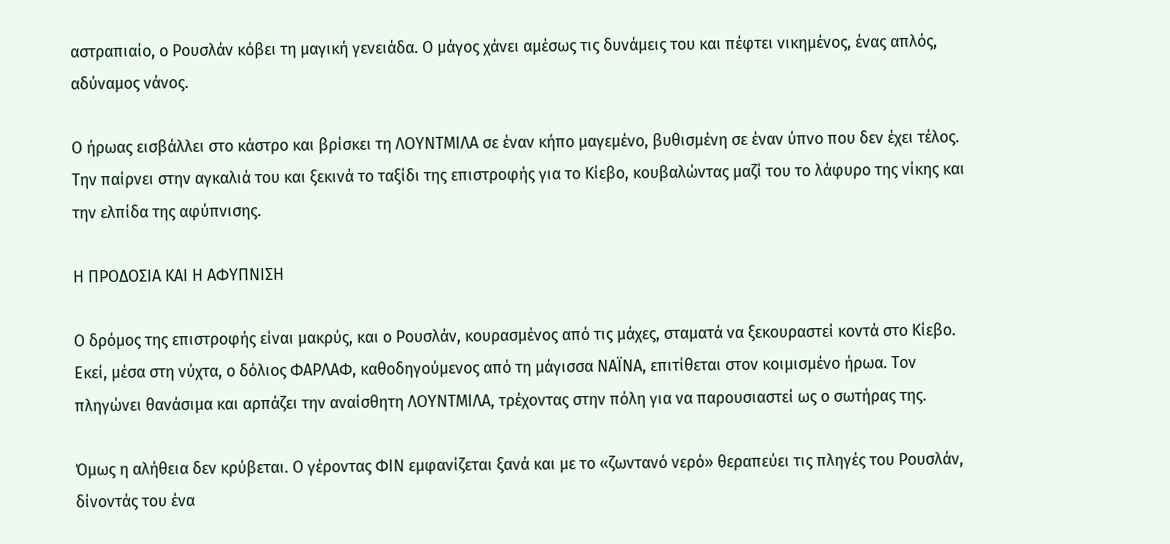αστραπιαίο, ο Ρουσλάν κόβει τη μαγική γενειάδα. Ο μάγος χάνει αμέσως τις δυνάμεις του και πέφτει νικημένος, ένας απλός, αδύναμος νάνος.

Ο ήρωας εισβάλλει στο κάστρο και βρίσκει τη ΛΟΥΝΤΜΙΛΑ σε έναν κήπο μαγεμένο, βυθισμένη σε έναν ύπνο που δεν έχει τέλος. Την παίρνει στην αγκαλιά του και ξεκινά το ταξίδι της επιστροφής για το Κίεβο, κουβαλώντας μαζί του το λάφυρο της νίκης και την ελπίδα της αφύπνισης.

Η ΠΡΟΔΟΣΙΑ ΚΑΙ Η ΑΦΥΠΝΙΣΗ

Ο δρόμος της επιστροφής είναι μακρύς, και ο Ρουσλάν, κουρασμένος από τις μάχες, σταματά να ξεκουραστεί κοντά στο Κίεβο. Εκεί, μέσα στη νύχτα, ο δόλιος ΦΑΡΛΑΦ, καθοδηγούμενος από τη μάγισσα ΝΑΪΝΑ, επιτίθεται στον κοιμισμένο ήρωα. Τον πληγώνει θανάσιμα και αρπάζει την αναίσθητη ΛΟΥΝΤΜΙΛΑ, τρέχοντας στην πόλη για να παρουσιαστεί ως ο σωτήρας της.

Όμως η αλήθεια δεν κρύβεται. Ο γέροντας ΦΙΝ εμφανίζεται ξανά και με το «ζωντανό νερό» θεραπεύει τις πληγές του Ρουσλάν, δίνοντάς του ένα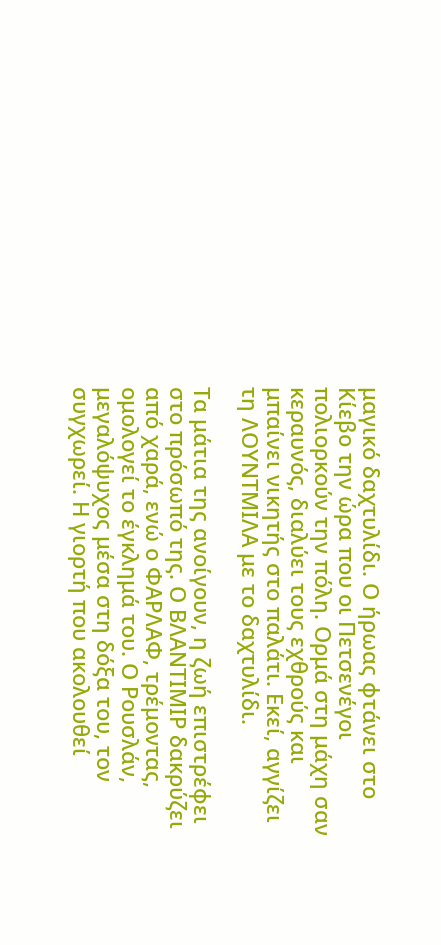μαγικό δαχτυλίδι. Ο ήρωας φτάνει στο Κίεβο την ώρα που οι Πετσενέγοι πολιορκούν την πόλη. Ορμά στη μάχη σαν κεραυνός, διαλύει τους εχθρούς και μπαίνει νικητής στο παλάτι. Εκεί, αγγίζει τη ΛΟΥΝΤΜΙΛΑ με το δαχτυλίδι.

Τα μάτια της ανοίγουν, η ζωή επιστρέφει στο πρόσωπό της. Ο ΒΛΑΝΤΙΜΙΡ δακρύζει από χαρά, ενώ ο ΦΑΡΛΑΦ, τρέμοντας, ομολογεί το έγκλημά του. Ο Ρουσλάν, μεγαλόψυχος μέσα στη δόξα του, τον συγχωρεί. Η γιορτή που ακολουθεί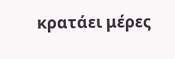κρατάει μέρες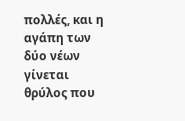πολλές, και η αγάπη των δύο νέων γίνεται θρύλος που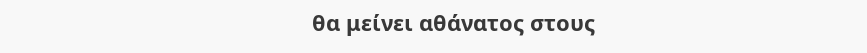θα μείνει αθάνατος στους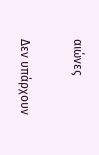αιώνες

Δεν υπάρχουν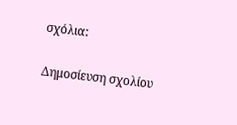σχόλια:

Δημοσίευση σχολίου